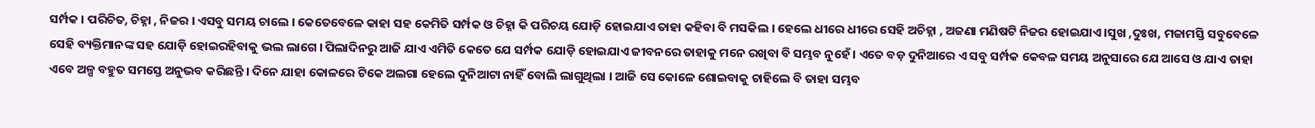ସର୍ମ୍ପକ । ପରିଚିତ, ଚିହ୍ନା , ନିଜର । ଏସବୁ ସମୟ ଚାଲେ । କେତେବେଳେ କାହା ସହ କେମିତି ସର୍ମ୍ପକ ଓ ଚିହ୍ନା କି ପରିଚୟ ଯୋଡ଼ି ହୋଇଯାଏ ତାହା କହିବା ବି ମସକିଲ । ହେଲେ ଧୀରେ ଧୀରେ ସେହି ଅଚିହ୍ନା , ଅଜଣା ମଣିଷଟି ନିଜର ହୋଇଯାଏ ।ସୁଖ ,ଦୁଃଖ, ମଜାମସ୍ତି ସବୁବେଳେ ସେହି ବ୍ୟକ୍ତିମାନଙ୍କ ସହ ଯୋଡ଼ି ହୋଇରହିବାକୁ ଭଲ ଲାଗେ । ପିଲାଦିନରୁ ଆଜି ଯାଏ ଏମିତି କେତେ ଯେ ସର୍ମ୍ପକ ଯୋଡ଼ି ହୋଇଯାଏ ଜୀବନରେ ତାହାକୁ ମନେ ରଖିବା ବି ସମ୍ଭବ ନୁହେଁ । ଏତେ ବଡ଼ ଦୁନିଆରେ ଏ ସବୁ ସର୍ମ୍ପକ କେବଳ ସମୟ ଅନୁସାରେ ଯେ ଆସେ ଓ ଯାଏ ତାହା ଏବେ ଅଳ୍ପ ବହୁତ ସମସ୍ତେ ଅନୁଭବ କରିଛନ୍ତି । ଦିନେ ଯାହା କୋଳରେ ଟିକେ ଅଲଗା ହେଲେ ଦୁନିଆଟା ନାହିଁ ବୋଲି ଲାଗୁଥିଲା । ଆଜି ସେ କୋଳେ ଶୋଇବାକୁ ଚାହିଲେ ବି ତାହା ସମ୍ଭବ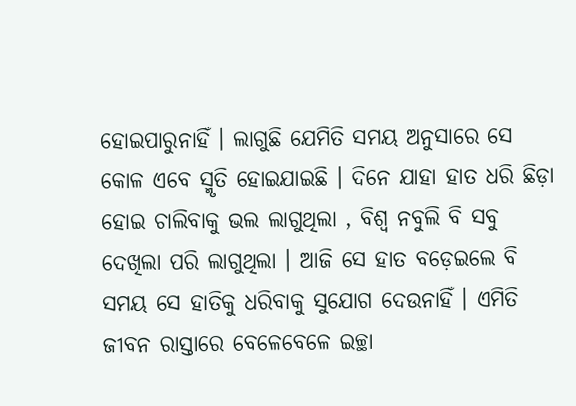ହୋଇପାରୁନାହିଁ । ଲାଗୁଛି ଯେମିତି ସମୟ ଅନୁସାରେ ସେ କୋଳ ଏବେ ସ୍ମୃତି ହୋଇଯାଇଛି । ଦିନେ ଯାହା ହାତ ଧରି ଛିଡ଼ା ହୋଇ ଚାଲିବାକୁ ଭଲ ଲାଗୁଥିଲା , ବିଶ୍ୱ ନବୁଲି ବି ସବୁ ଦେଖିଲା ପରି ଲାଗୁଥିଲା । ଆଜି ସେ ହାତ ବଡ଼େଇଲେ ବି ସମୟ ସେ ହାତିକୁ ଧରିବାକୁ ସୁଯୋଗ ଦେଉନାହିଁ । ଏମିତି ଜୀବନ ରାସ୍ତାରେ ବେଳେବେଳେ ଇଚ୍ଛା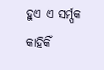ହୁଏ ଏ ସର୍ମ୍ପକ କାହିକିଁ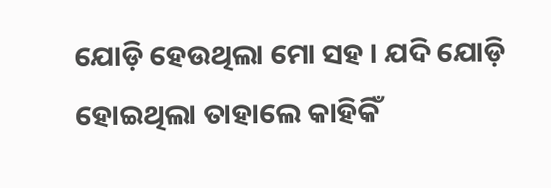ଯୋଡ଼ି ହେଉଥିଲା ମୋ ସହ । ଯଦି ଯୋଡ଼ି ହୋଇଥିଲା ତାହାଲେ କାହିକିଁ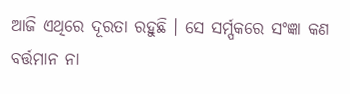ଆଜି ଏଥିରେ ଦୂରତା ରହୁଛି । ସେ ସର୍ମ୍ପକରେ ସଂଜ୍ଞା କଣ ବର୍ତ୍ତମାନ ନା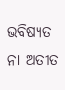ଭବିଷ୍ୟତ ନା ଅତୀତ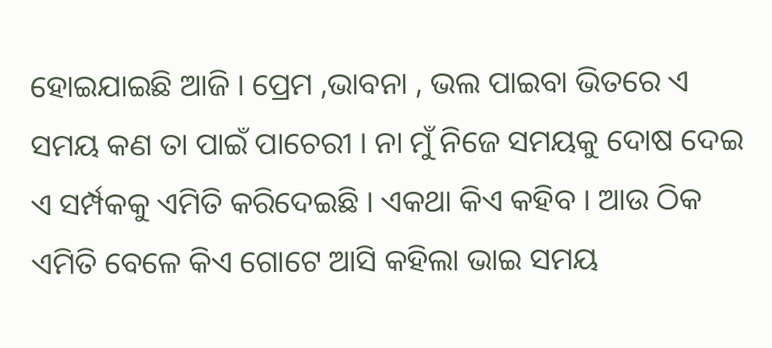ହୋଇଯାଇଛି ଆଜି । ପ୍ରେମ ,ଭାବନା , ଭଲ ପାଇବା ଭିତରେ ଏ ସମୟ କଣ ତା ପାଇଁ ପାଚେରୀ । ନା ମୁଁ ନିଜେ ସମୟକୁ ଦୋଷ ଦେଇ ଏ ସର୍ମ୍ପକକୁ ଏମିତି କରିଦେଇଛି । ଏକଥା କିଏ କହିବ । ଆଉ ଠିକ ଏମିତି ବେଳେ କିଏ ଗୋଟେ ଆସି କହିଲା ଭାଇ ସମୟ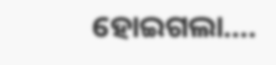ହୋଇଗଲା….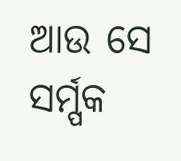ଆଉ ସେ ସର୍ମ୍ପକ